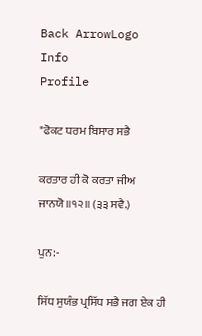Back ArrowLogo
Info
Profile

"ਫੋਕਟ ਧਰਮ ਬਿਸਾਰ ਸਭੈ

ਕਰਤਾਰ ਹੀ ਕੋ ਕਰਤਾ ਜੀਅ ਜਾਨਯੋ॥੧੨॥ (੩੩ ਸਵੈ.)

ਪੁਨ:-

ਸਿੱਧ ਸੁਯੰਭ ਪ੍ਰਸਿੱਧ ਸਭੈ ਜਗ ਏਕ ਹੀ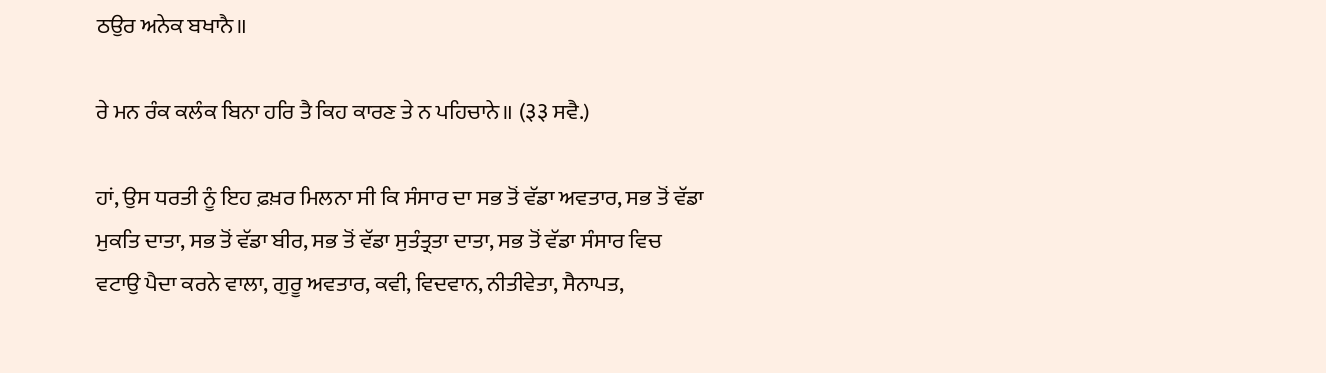ਠਉਰ ਅਨੇਕ ਬਖਾਨੈ॥

ਰੇ ਮਨ ਰੰਕ ਕਲੰਕ ਬਿਨਾ ਹਰਿ ਤੈ ਕਿਹ ਕਾਰਣ ਤੇ ਨ ਪਹਿਚਾਨੇ॥ (३३ ਸਵੈ.)

ਹਾਂ, ਉਸ ਧਰਤੀ ਨੂੰ ਇਹ ਫ਼ਖ਼ਰ ਮਿਲਨਾ ਸੀ ਕਿ ਸੰਸਾਰ ਦਾ ਸਭ ਤੋਂ ਵੱਡਾ ਅਵਤਾਰ, ਸਭ ਤੋਂ ਵੱਡਾ ਮੁਕਤਿ ਦਾਤਾ, ਸਭ ਤੋਂ ਵੱਡਾ ਬੀਰ, ਸਭ ਤੋਂ ਵੱਡਾ ਸੁਤੰਤ੍ਰਤਾ ਦਾਤਾ, ਸਭ ਤੋਂ ਵੱਡਾ ਸੰਸਾਰ ਵਿਚ ਵਟਾਉ ਪੈਦਾ ਕਰਨੇ ਵਾਲਾ, ਗੁਰੂ ਅਵਤਾਰ, ਕਵੀ, ਵਿਦਵਾਨ, ਨੀਤੀਵੇਤਾ, ਸੈਨਾਪਤ,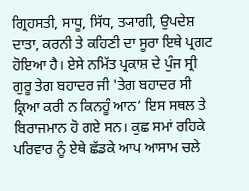ਗ੍ਰਿਹਸਤੀ, ਸਾਧੂ, ਸਿੱਧ, ਤ੍ਯਾਗੀ, ਉਪਦੇਸ਼ ਦਾਤਾ, ਕਰਨੀ ਤੇ ਕਹਿਣੀ ਦਾ ਸੂਰਾ ਇਥੇ ਪ੍ਰਗਟ ਹੋਇਆ ਹੈ। ਏਸੇ ਨਮਿੱਤ ਪ੍ਰਕਾਸ਼ ਦੇ ਪੁੰਜ ਸ੍ਰੀ ਗੁਰੂ ਤੇਗ ਬਹਾਦਰ ਜੀ 'ਤੇਗ ਬਹਾਦਰ ਸੀ ਕ੍ਰਿਆ ਕਰੀ ਨ ਕਿਨਹੂੰ ਆਨ’ ਇਸ ਸਥਲ ਤੇ ਬਿਰਾਜਮਾਨ ਹੋ ਗਏ ਸਨ। ਕੁਛ ਸਮਾਂ ਰਹਿਕੇ ਪਰਿਵਾਰ ਨੂੰ ਏਥੇ ਛੱਡਕੇ ਆਪ ਆਸਾਮ ਚਲੇ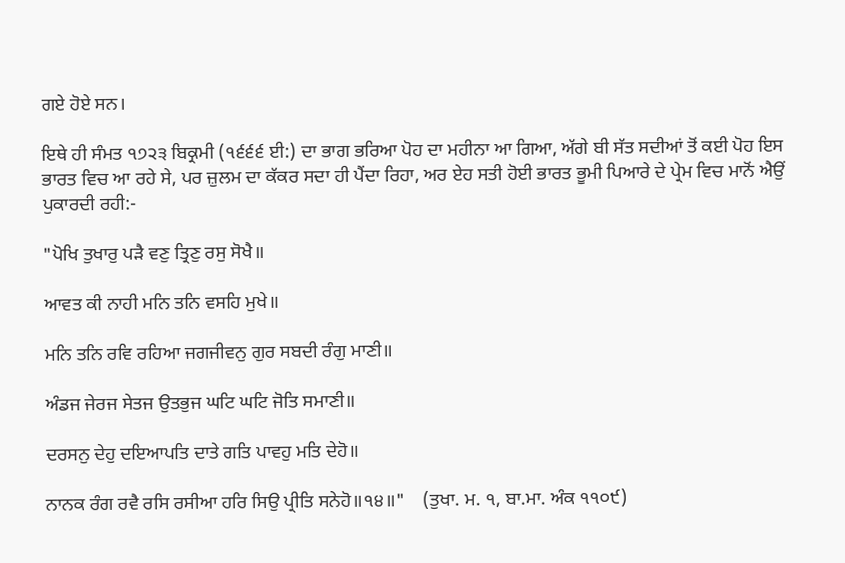ਗਏ ਹੋਏ ਸਨ।

ਇਥੇ ਹੀ ਸੰਮਤ ੧੭੨੩ ਬਿਕ੍ਰਮੀ (੧੬੬੬ ਈ:) ਦਾ ਭਾਗ ਭਰਿਆ ਪੋਹ ਦਾ ਮਹੀਨਾ ਆ ਗਿਆ, ਅੱਗੇ ਬੀ ਸੱਤ ਸਦੀਆਂ ਤੋਂ ਕਈ ਪੋਹ ਇਸ ਭਾਰਤ ਵਿਚ ਆ ਰਹੇ ਸੇ, ਪਰ ਜ਼ੁਲਮ ਦਾ ਕੱਕਰ ਸਦਾ ਹੀ ਪੈਂਦਾ ਰਿਹਾ, ਅਰ ਏਹ ਸਤੀ ਹੋਈ ਭਾਰਤ ਭੂਮੀ ਪਿਆਰੇ ਦੇ ਪ੍ਰੇਮ ਵਿਚ ਮਾਨੋਂ ਐਉਂ ਪੁਕਾਰਦੀ ਰਹੀ:-

"ਪੋਖਿ ਤੁਖਾਰੁ ਪੜੈ ਵਣੁ ਤ੍ਰਿਣੁ ਰਸੁ ਸੋਖੈ॥

ਆਵਤ ਕੀ ਨਾਹੀ ਮਨਿ ਤਨਿ ਵਸਹਿ ਮੁਖੇ॥

ਮਨਿ ਤਨਿ ਰਵਿ ਰਹਿਆ ਜਗਜੀਵਨੁ ਗੁਰ ਸਬਦੀ ਰੰਗੁ ਮਾਣੀ॥

ਅੰਡਜ ਜੇਰਜ ਸੇਤਜ ਉਤਭੁਜ ਘਟਿ ਘਟਿ ਜੋਤਿ ਸਮਾਣੀ॥

ਦਰਸਨੁ ਦੇਹੁ ਦਇਆਪਤਿ ਦਾਤੇ ਗਤਿ ਪਾਵਹੁ ਮਤਿ ਦੇਹੋ॥

ਨਾਨਕ ਰੰਗ ਰਵੈ ਰਸਿ ਰਸੀਆ ਹਰਿ ਸਿਉ ਪ੍ਰੀਤਿ ਸਨੇਹੋ॥੧੪॥"    (ਤੁਖਾ. ਮ. ੧, ਬਾ.ਮਾ. ਅੰਕ ੧੧੦੯)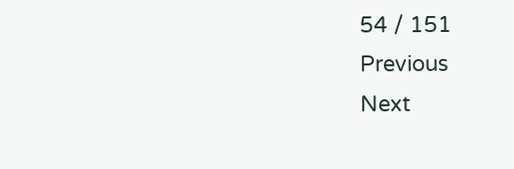54 / 151
Previous
Next